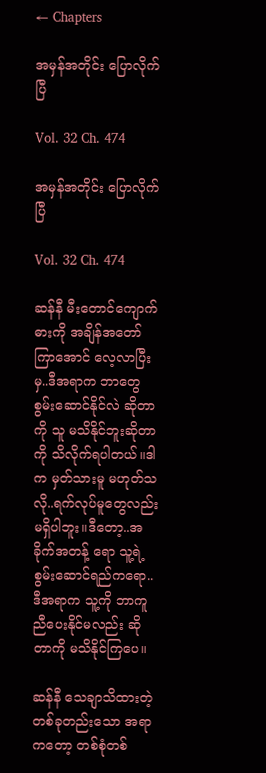← Chapters

အမှန်အတိုင်း ပြောလိုက်ပြီ

Vol. 32 Ch. 474

အမှန်အတိုင်း ပြောလိုက်ပြီ

Vol. 32 Ch. 474

ဆန်နီ မီးတောင်ကျောက်ဓားကို အချိန်အတော်ကြာအောင် လေ့လာပြီးမှ..ဒီအရာက ဘာတွေစွမ်းဆောင်နိုင်လဲ ဆိုတာကို သူ မသိနိုင်ဘူးဆိုတာကို သိလိုက်ရပါတယ်။ဒါက မှတ်သားမူ မဟုတ်သလို..ရက်လုပ်မူတွေလည်း မရှိပါဘူး။ဒီတော့..အခိုက်အတန့် ရော သူ့ရဲ့စွမ်းဆောင်ရည်ကရော..ဒီအရာက သူ့ကို ဘာကူညီပေးနိုင်မလည်း ဆိုတာကို မသိနိုင်ကြပေ။

ဆန်နီ သေချာသိထားတဲ့ တစ်ခုတည်းသော အရာကတော့ တစ်စုံတစ်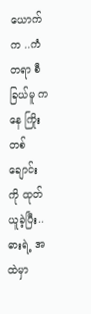ယောက်က ..ကံတရာ စီခြယ်မူ ကနေ ကြိုးတစ်ချောင်းကို ထုတ်ယူခဲ့ပြီး..ဓားရဲ့ အထဲမှာ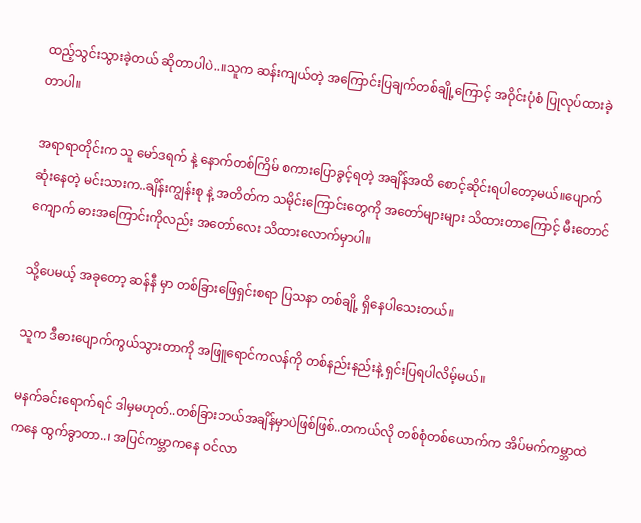ထည့်သွင်းသွားခဲ့တယ် ဆိုတာပါပဲ..။သူက ဆန်းကျယ်တဲ့ အကြောင်းပြချက်တစ်ချို့ကြောင့် အဝိုင်းပုံစံ ပြုလုပ်ထားခဲ့တာပါ။

အရာရာတိုင်းက သူ မော်ဒရက် နဲ့ နောက်တစ်ကြိမ် စကားပြောခွင့်ရတဲ့ အချိန်အထိ စောင့်ဆိုင်းရပါတော့မယ်။ပျောက်ဆုံးနေတဲ့ မင်းသားက..ချိန်းကျွန်းစု နဲ့ အတိတ်က သမိုင်းကြောင်းတွေကို အတော်များများ သိထားတာကြောင့် မီးတောင်ကျောက် ဓားအကြောင်းကိုလည်း အတော်လေး သိထားလောက်မှာပါ။

သို့ပေမယ့် အခုတော့ ဆန်နီ မှာ တစ်ခြားဖြေရှင်းစရာ ပြသနာ တစ်ချို့ ရှိနေပါသေးတယ်။

သူက ဒီဓားပျောက်ကွယ်သွားတာကို အဖြူရောင်ကလန်ကို တစ်နည်းနည်းနဲ့ ရှင်းပြရပါလိမ့်မယ်။

မနက်ခင်းရောက်ရင် ဒါမှမဟုတ်..တစ်ခြားဘယ်အချိန်မှာပဲဖြစ်ဖြစ်..တကယ်လို တစ်စုံတစ်ယောက်က အိပ်မက်ကမ္ဘာထဲကနေ ထွက်ခွာတာ..၊ အပြင်ကမ္ဘာကနေ ဝင်လာ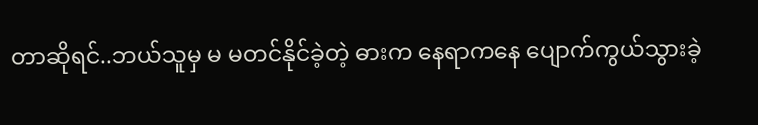တာဆိုရင်..ဘယ်သူမှ မ မတင်နိုင်ခဲ့တဲ့ ဓားက နေရာကနေ ပျောက်ကွယ်သွားခဲ့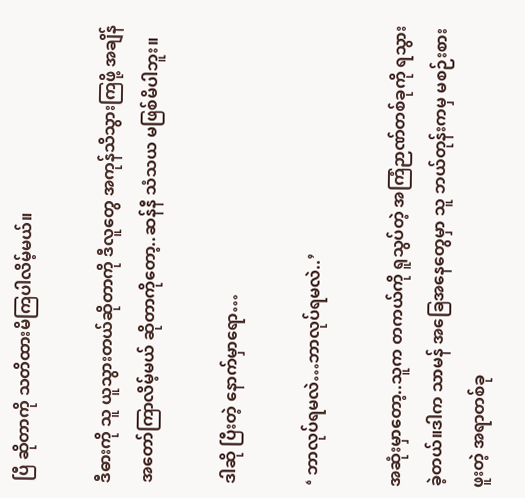ပြီ ဆိုတာကို သတိထားမိကြပါလိမ့်မယ်။

ဒီဓားကို သူ ယူသွားတယ်ဆိုတာကို ဒီလူတွေ အကုန်သိသွားကြဖို့ အချိန်အတော်ကြာလိမ့်မယ် ဆိုတာကိုတော့..ဆန်နီ သံသယ မဖြစ်မိပါဘူး။

ဒါဆို ပြီးတဲ့ နောက်မှာရော…

‘ ဘာလုပ်ရမလဲ…ဘာလုပ်ရမလဲ..’

အဆုံးမှာတော့..သူက တကယ်ကို ရူသွပ်တဲ့ အကြံဉာဏ်တစ်ခုကို ရသွားခဲ့တယ်။ဒါက သာမန် အခြေအနေတွေမှာ သူ ဘယ်တုန်းကမှ မစဉ်းစားဖူးတဲ့ အရာတစ်ခု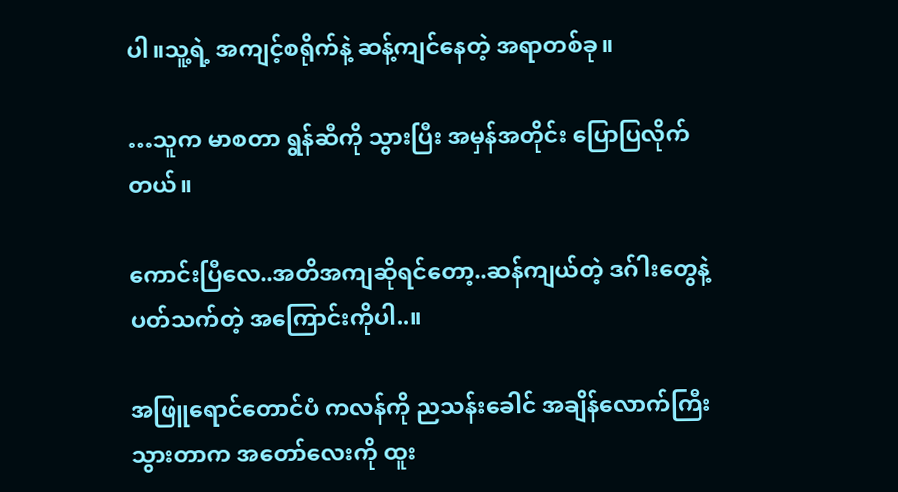ပါ။သူ့ရဲ့ အကျင့်စရိုက်နဲ့ ဆန့်ကျင်နေတဲ့ အရာတစ်ခု။

…သူက မာစတာ ရွန်ဆီကို သွားပြီး အမှန်အတိုင်း ပြောပြလိုက်တယ်။

ကောင်းပြီလေ..အတိအကျဆိုရင်တော့..ဆန်ကျယ်တဲ့ ဒဂ်ါးတွေနဲ့ ပတ်သက်တဲ့ အကြောင်းကိုပါ..။

အဖြူရောင်တောင်ပံ ကလန်ကို ညသန်းခေါင် အချိန်လောက်ကြီး သွားတာက အတော်လေးကို ထူး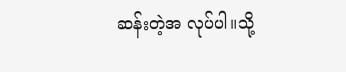ဆန်းတဲ့အ လုပ်ပါ။သို့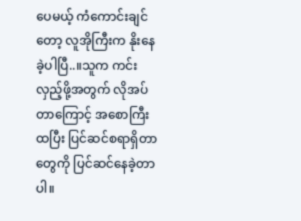ပေမယ့် ကံကောင်းချင်တော့ လူအိုကြီးက နိုးနေခဲ့ပါပြီ..။သူက ကင်းလှည့်ဖို့အတွက် လိုအပ်တာကြောင့် အစောကြီး ထပြီး ပြင်ဆင်စရာရှိတာတွေကို ပြင်ဆင်နေခဲ့တာပါ။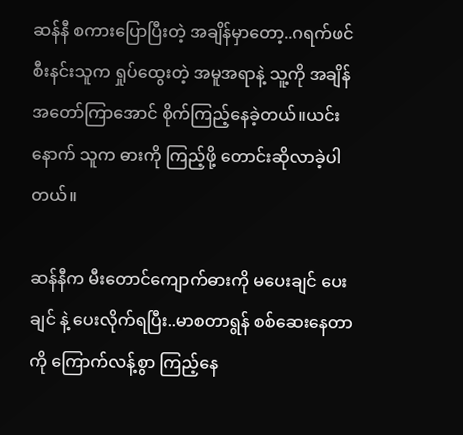ဆန်နီ စကားပြောပြီးတဲ့ အချိန်မှာတော့..ဂရက်ဖင် စီးနင်းသူက ရှုပ်ထွေးတဲ့ အမူအရာနဲ့ သူ့ကို အချိန်အတော်ကြာအောင် စိုက်ကြည့်နေခဲ့တယ်။ယင်းနောက် သူက ဓားကို ကြည့်ဖို့ တောင်းဆိုလာခဲ့ပါတယ်။

ဆန်နီက မီးတောင်ကျောက်ဓားကို မပေးချင် ပေးချင် နဲ့ ပေးလိုက်ရပြီး..မာစတာရွန် စစ်ဆေးနေတာကို ကြောက်လန့်စွာ ကြည့်နေ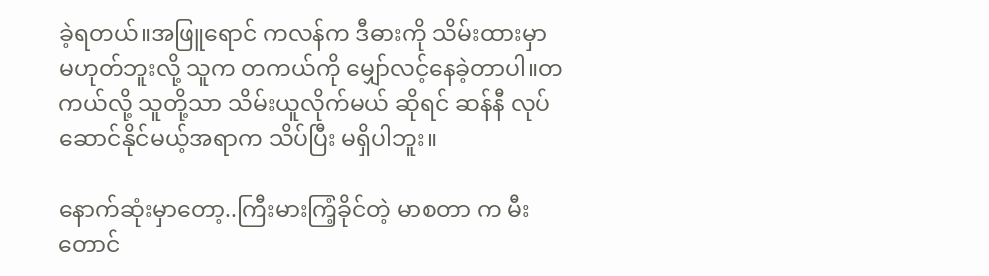ခဲ့ရတယ်။အဖြူရောင် ကလန်က ဒီဓားကို သိမ်းထားမှာ မဟုတ်ဘူးလို့ သူက တကယ်ကို မျှော်လင့်နေခဲ့တာပါ။တကယ်လို့ သူတို့သာ သိမ်းယူလိုက်မယ် ဆိုရင် ဆန်နီ လုပ်ဆောင်နိုင်မယ့်အရာက သိပ်ပြီး မရှိပါဘူး။

နောက်ဆုံးမှာတော့..ကြီးမားကြံ့ခိုင်တဲ့ မာစတာ က မီးတောင်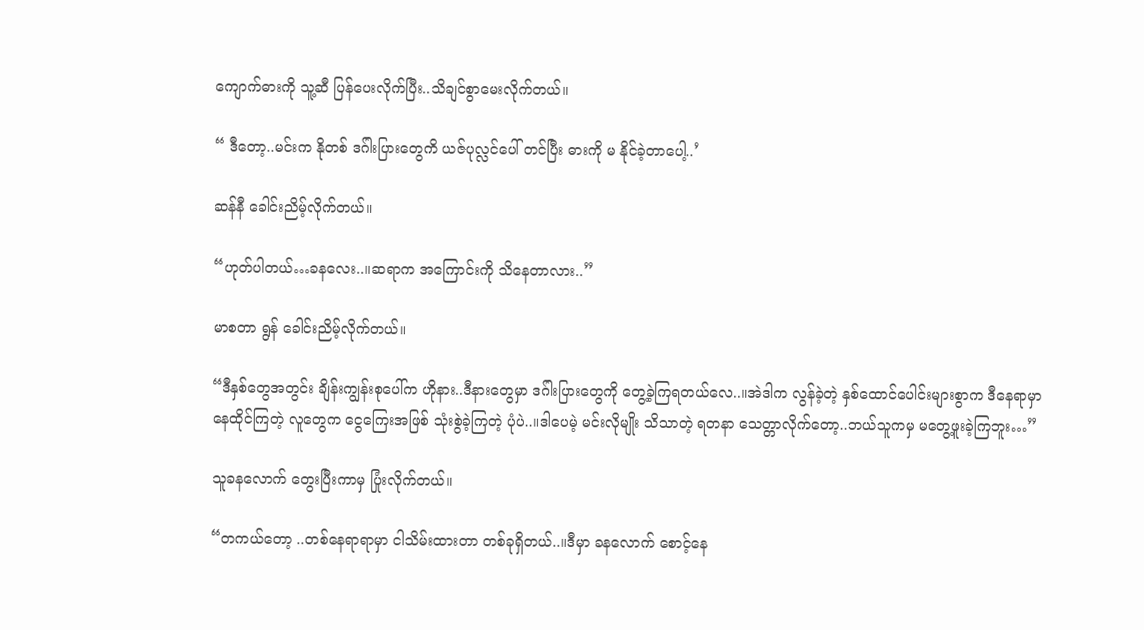ကျောက်ဓားကို သူ့ဆီ ပြန်ပေးလိုက်ပြီး..သိချင်စွာမေးလိုက်တယ်။

“ ဒီတော့..မင်းက နိုတစ် ဒဂ်ါးပြားတွေကိ ယဇ်ပုလ္လင်ပေါ် တင်ပြီး ဓားကို မ နိုင်ခဲ့တာပေါ့..’

ဆန်နီ ခေါင်းညိမ့်လိုက်တယ်။

“ဟုတ်ပါတယ်…ခနလေး..။ဆရာက အကြောင်းကို သိနေတာလား..”

မာစတာ ရွန် ခေါင်းညိမ့်လိုက်တယ်။

“ဒီနှစ်တွေအတွင်း ချိန်းကျွန်းစုပေါ်က ဟိုနား..ဒီနားတွေမှာ ဒဂ်ါးပြားတွေကို တွေ့ခဲ့ကြရတယ်လေ..။အဲဒါက လွန်ခဲ့တဲ့ နှစ်ထောင်ပေါင်းများစွာက ဒီနေရာမှာ နေထိုင်ကြတဲ့ လူတွေက ငွေကြေးအဖြစ် သုံးစွဲခဲ့ကြတဲ့ ပုံပဲ..။ဒါပေမဲ့ မင်းလိုမျိုး သိသာတဲ့ ရတနာ သေတ္တာလိုက်တော့..ဘယ်သူကမှ မတွေ့ဖူးခဲ့ကြဘူး…”

သူခနလောက် တွေးပြီးကာမှ ပြုံးလိုက်တယ်။

“တကယ်တော့ ..တစ်နေရာရာမှာ ငါသိမ်းထားတာ တစ်ခုရှိတယ်..။ဒီမှာ ခနလောက် စောင့်နေ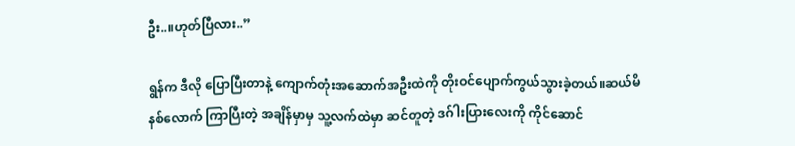ဦး..။ဟုတ်ပြီလား..”

ရွန်က ဒီလို ပြောပြီးတာနဲ့ ကျောက်တုံးအဆောက်အဦးထဲကို တိုးဝင်ပျောက်ကွယ်သွားခဲ့တယ်။ဆယ်မိနစ်လောက် ကြာပြီးတဲ့ အချိန်မှာမှ သူ့လက်ထဲမှာ ဆင်တူတဲ့ ဒဂ်ါးပြားလေးကို ကိုင်ဆောင်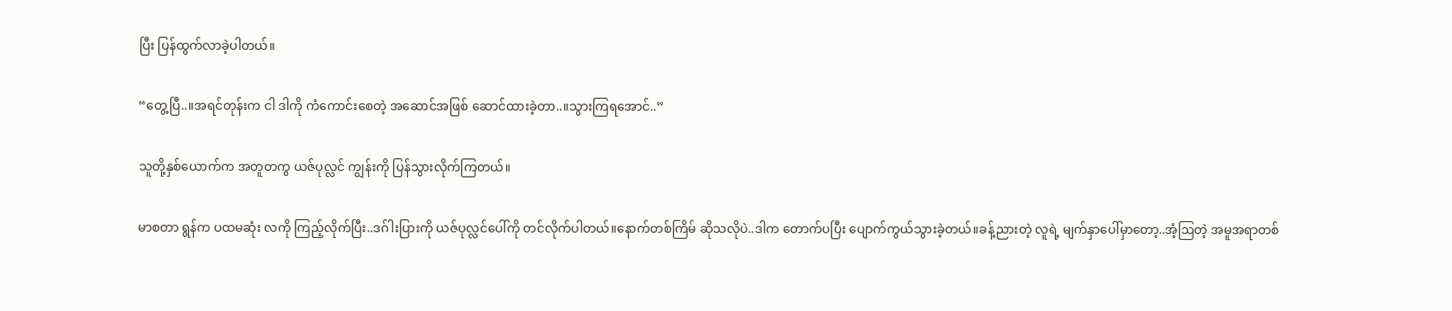ပြီး ပြန်ထွက်လာခဲ့ပါတယ်။

“တွေ့ပြီ..။အရင်တုန်းက ငါ ဒါကို ကံကောင်းစေတဲ့ အဆောင်အဖြစ် ဆောင်ထားခဲ့တာ..။သွားကြရအောင်..”

သူတို့နှစ်ယောက်က အတူတကွ ယဇ်ပုလ္လင် ကျွန်းကို ပြန်သွားလိုက်ကြတယ်။

မာစတာ ရွန်က ပထမဆုံး လကို ကြည့်လိုက်ပြီး..ဒဂ်ါးပြားကို ယဇ်ပုလ္လင်ပေါ်ကို တင်လိုက်ပါတယ်။နောက်တစ်ကြိမ် ဆိုသလိုပဲ..ဒါက တောက်ပပြီး ပျောက်ကွယ်သွားခဲ့တယ်။ခန့်ညားတဲ့ လူရဲ့ မျက်နှာပေါ်မှာတော့..အံ့ဩတဲ့ အမူအရာတစ်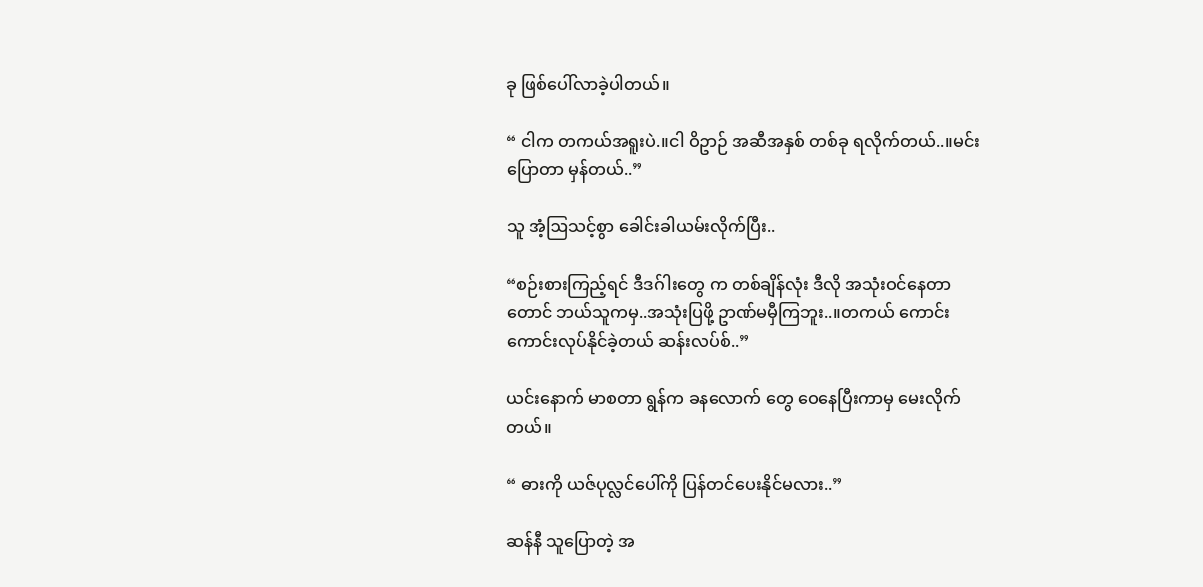ခု ဖြစ်ပေါ်လာခဲ့ပါတယ်။

“ ငါက တကယ်အရူးပဲ.။ငါ ဝိဥာဉ် အဆီအနှစ် တစ်ခု ရလိုက်တယ်..။မင်းပြောတာ မှန်တယ်..”

သူ အံ့ဩသင့်စွာ ခေါင်းခါယမ်းလိုက်ပြီး..

“စဉ်းစားကြည့်ရင် ဒီဒဂ်ါးတွေ က တစ်ချိန်လုံး ဒီလို အသုံးဝင်နေတာတောင် ဘယ်သူကမှ..အသုံးပြဖို့ ဥာဏ်မမှီကြဘူး..။တကယ် ကောင်းကောင်းလုပ်နိုင်ခဲ့တယ် ဆန်းလပ်စ်..”

ယင်းနောက် မာစတာ ရွန်က ခနလောက် တွေ ဝေနေပြီးကာမှ မေးလိုက်တယ်။

“ ဓားကို ယဇ်ပုလ္လင်ပေါ်ကို ပြန်တင်ပေးနိုင်မလား..”

ဆန်နီ သူပြောတဲ့ အ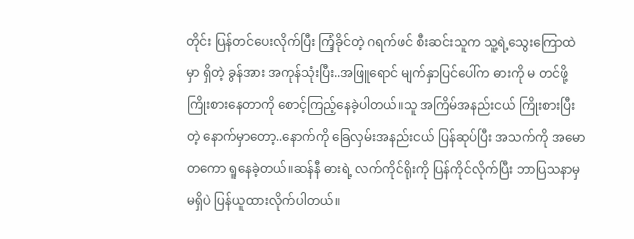တိုင်း ပြန်တင်ပေးလိုက်ပြီး ကြံ့ခိုင်တဲ့ ဂရက်ဖင် စီးဆင်းသူက သူ့ရဲ့သွေးကြောထဲမှာ ရှိတဲ့ ခွန်အား အကုန်သုံးပြီး..အဖြူရောင် မျက်နှာပြင်ပေါ်က ဓားကို မ တင်ဖို့ ကြိုးစားနေတာကို စောင့်ကြည့်နေခဲ့ပါတယ်။သူ အကြိမ်အနည်းငယ် ကြိုးစားပြီးတဲ့ နောက်မှာတော့..နောက်ကို ခြေလှမ်းအနည်းငယ် ပြန်ဆုပ်ပြီး အသက်ကို အမောတကော ရူနေခဲ့တယ်။ဆန်နီ ဓားရဲ့ လက်ကိုင်ရိုးကို ပြန်ကိုင်လိုက်ပြီး ဘာပြသနာမှ မရှိပဲ ပြန်ယူထားလိုက်ပါတယ်။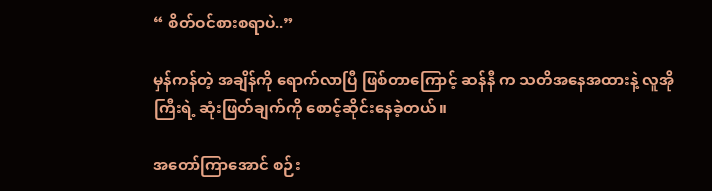“ စိတ်ဝင်စားစရာပဲ..”

မှန်ကန်တဲ့ အချိန်ကို ရောက်လာပြီ ဖြစ်တာကြောင့် ဆန်နီ က သတိအနေအထားနဲ့ လူအိုကြီးရဲ့ ဆုံးဖြတ်ချက်ကို စောင့်ဆိုင်းနေခဲ့တယ်။

အတော်ကြာအောင် စဉ်း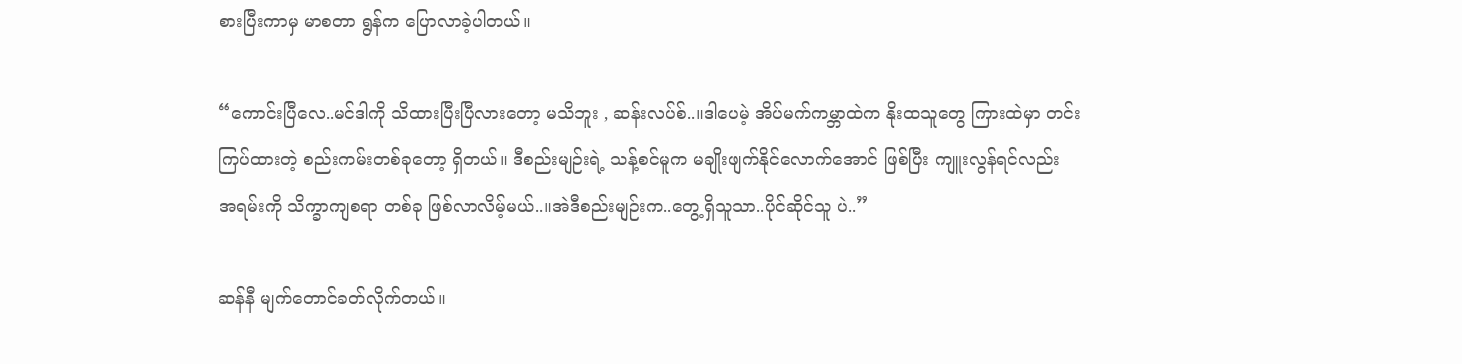စားပြီးကာမှ မာစတာ ရွန်က ပြောလာခဲ့ပါတယ်။

“ကောင်းပြီလေ..မင်ဒါကို သိထားပြီးပြီလားတော့ မသိဘူး , ဆန်းလပ်စ်..။ဒါပေမဲ့ အိပ်မက်ကမ္ဘာထဲက နိုးထသူတွေ ကြားထဲမှာ တင်းကြပ်ထားတဲ့ စည်းကမ်းတစ်ခုတော့ ရှိတယ်။ ဒီစည်းမျဉ်းရဲ့ သန့်စင်မူက မချိုးဖျက်နိုင်လောက်အောင် ဖြစ်ပြီး ကျူးလွန်ရင်လည်း အရမ်းကို သိက္ခာကျစရာ တစ်ခု ဖြစ်လာလိမ့်မယ်..။အဲဒီစည်းမျဉ်းက..တွေ့ရှိသူသာ..ပိုင်ဆိုင်သူ ပဲ..”

ဆန်နီ မျက်တောင်ခတ်လိုက်တယ်။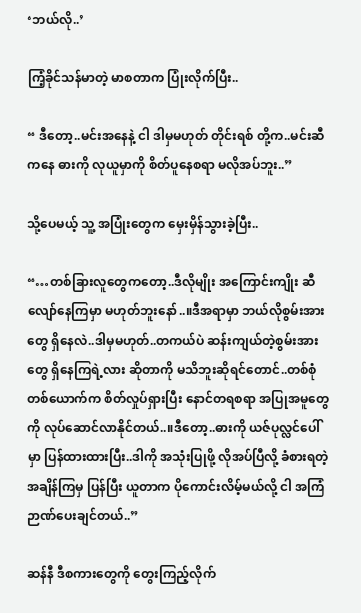‘ဘယ်လို..’

ကြံ့ခိုင်သန်မာတဲ့ မာစတာက ပြုံးလိုက်ပြီး..

“ ဒီတော့..မင်းအနေနဲ့ ငါ ဒါမှမဟုတ် တိုင်းရစ် တို့က..မင်းဆီကနေ ဓားကို လုယူမှာကို စိတ်ပူနေစရာ မလိုအပ်ဘူး..”

သို့ပေမယ့် သူ့ အပြုံးတွေက မှေးမှိန်သွားခဲ့ပြီး..

“…တစ်ခြားလူတွေကတော့..ဒီလိုမျိုး အကြောင်းကျိုး ဆီလျော်နေကြမှာ မဟုတ်ဘူးနော်..။ဒီအရာမှာ ဘယ်လိုစွမ်းအားတွေ ရှိနေလဲ..ဒါမှမဟုတ်..တကယ်ပဲ ဆန်းကျယ်တဲ့စွမ်းအားတွေ ရှိနေကြရဲ့လား ဆိုတာကို မသိဘူးဆိုရင်တောင်..တစ်စုံတစ်ယောက်က စိတ်လှုပ်ရှားပြီး နောင်တရစရာ အပြုအမူတွေကို လုပ်ဆောင်လာနိုင်တယ်..။ဒီတော့..ဓားကို ယဇ်ပုလ္လင်ပေါ်မှာ ပြန်ထားထားပြီး..ဒါကို အသုံးပြုဖို့ လိုအပ်ပြီလို့ ခံစားရတဲ့ အချိန်ကြမှ ပြန်ပြီး ယူတာက ပိုကောင်းလိမ့်မယ်လို့ ငါ အကြံဉာဏ်ပေးချင်တယ်..”

ဆန်နီ ဒီစကားတွေကို တွေးကြည့်လိုက်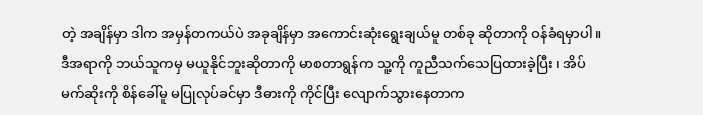တဲ့ အချိန်မှာ ဒါက အမှန်တကယ်ပဲ အခုချိန်မှာ အကောင်းဆုံးရွေးချယ်မူ တစ်ခု ဆိုတာကို ဝန်ခံရမှာပါ။ဒီအရာကို ဘယ်သူကမှ မယူနိုင်ဘူးဆိုတာကို မာစတာရွန်က သူ့ကို ကူညီသက်သေပြထားခဲ့ပြီး ၊ အိပ်မက်ဆိုးကို စိန်ခေါ်မူ မပြုလုပ်ခင်မှာ ဒီဓားကို ကိုင်ပြီး လျောက်သွားနေတာက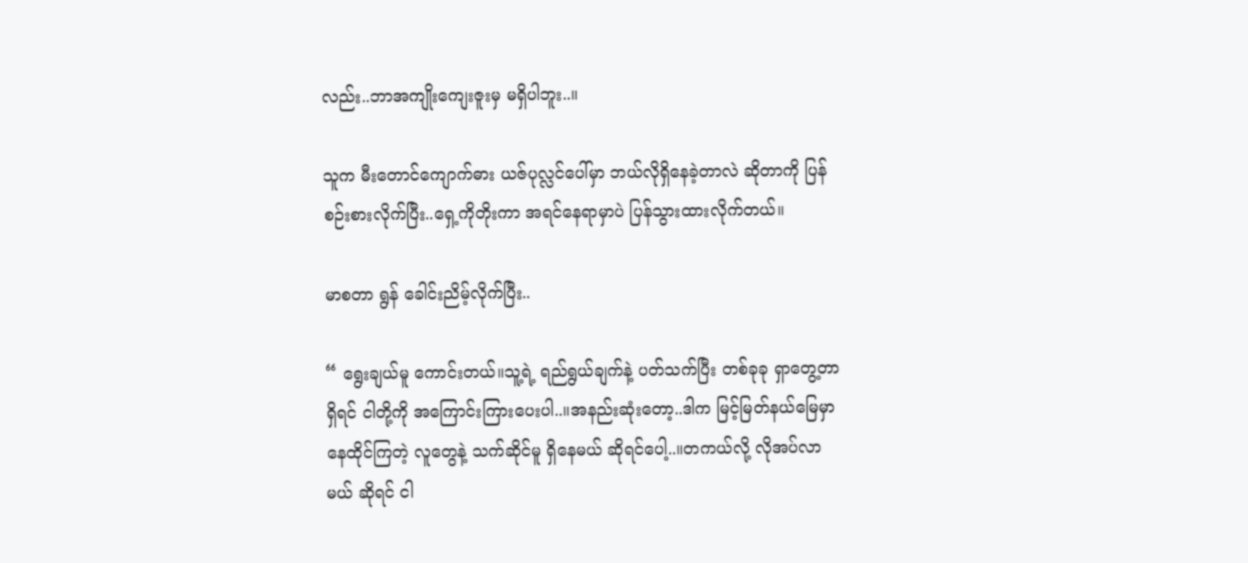လည်း..ဘာအကျိုးကျေးဇူးမှ မရှိပါဘူး..။

သူက မီးတောင်ကျောက်ဓား ယဇ်ပုလ္လင်ပေါ်မှာ ဘယ်လိုရှိနေခဲ့တာလဲ ဆိုတာကို ပြန်စဉ်းစားလိုက်ပြီး..ရှေ့ကိုတိုးကာ အရင်နေရာမှာပဲ ပြန်သွားထားလိုက်တယ်။

မာစတာ ရွန် ခေါင်းညိမ့်လိုက်ပြီး..

“ ရွေးချယ်မူ ကောင်းတယ်။သူ့ရဲ့ ရည်ရွယ်ချက်နဲ့ ပတ်သက်ပြီး တစ်ခုခု ရှာတွေ့တာ ရှိရင် ငါတို့ကို အကြောင်းကြားပေးပါ..။အနည်းဆုံးတော့..ဒါက မြင့်မြတ်နယ်မြေမှာ နေထိုင်ကြတဲ့ လူတွေနဲ့ သက်ဆိုင်မူ ရှိနေမယ် ဆိုရင်ပေါ့..။တကယ်လို့ လိုအပ်လာမယ် ဆိုရင် ငါ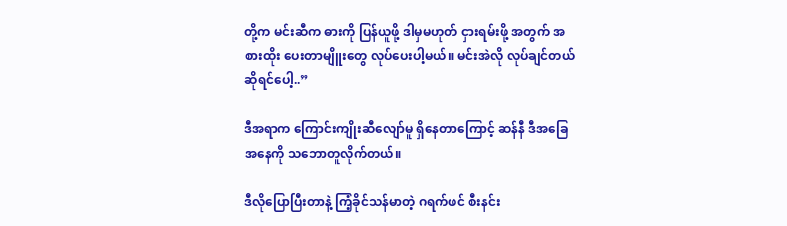တို့က မင်းဆီက ဓားကို ပြန်ယူဖို့ ဒါမှမဟုတ် ငှားရမ်းဖို့ အတွက် အစားထိုး ပေးတာမျိူးတွေ လုပ်ပေးပါ့မယ်။ မင်းအဲလို လုပ်ချင်တယ် ဆိုရင်ပေါ့..”

ဒီအရာက ကြောင်းကျိုးဆီလျော်မူ ရှိနေတာကြောင့် ဆန်နီ ဒီအခြေအနေကို သဘောတူလိုက်တယ်။

ဒီလိုပြောပြီးတာနဲ့ ကြံ့ခိုင်သန်မာတဲ့ ဂရက်ဖင် စီးနင်း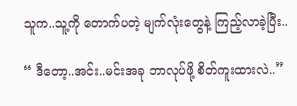သူက..သူ့ကို တောက်ပတဲ့ မျက်လုံးတွေနဲ့ ကြည့်လာခဲ့ပြီး..

“ ဒီတော့..အင်း..မင်းအခု ဘာလုပ်ဖို့ စိတ်ကူးထားလဲ..”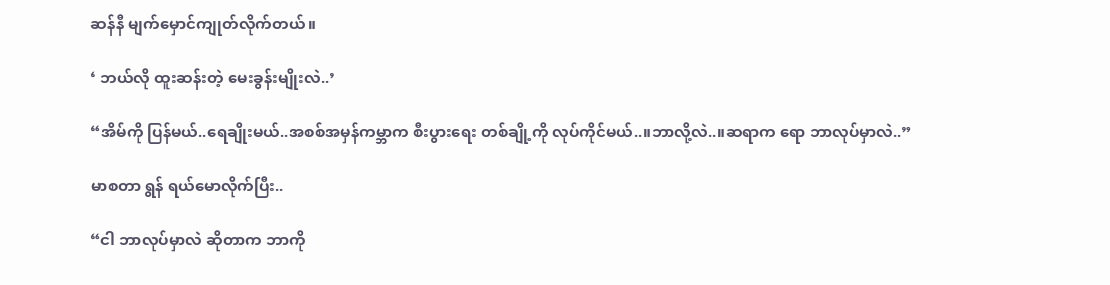ဆန်နီ မျက်မှောင်ကျုတ်လိုက်တယ်။

‘ ဘယ်လို ထူးဆန်းတဲ့ မေးခွန်းမျိုးလဲ..’

“အိမ်ကို ပြန်မယ်..ရေချိုးမယ်..အစစ်အမှန်ကမ္ဘာက စီးပွားရေး တစ်ချို့ကို လုပ်ကိုင်မယ်..။ဘာလို့လဲ..။ဆရာက ရော ဘာလုပ်မှာလဲ..”

မာစတာ ရွန် ရယ်မောလိုက်ပြီး..

“ငါ ဘာလုပ်မှာလဲ ဆိုတာက ဘာကို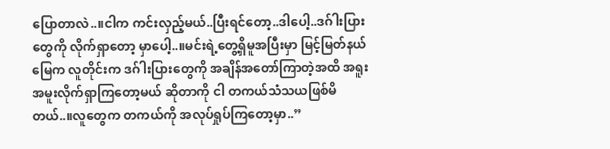ပြောတာလဲ..။ငါက ကင်းလှည့်မယ်..ပြီးရင်တော့..ဒါပေါ့..ဒဂ်ါးပြားတွေကို လိုက်ရှာတော့ မှာပေါ့..။မင်းရဲ့တွေ့ရှိမူအပြီးမှာ မြင့်မြတ်နယ်မြေက လူတိုင်းက ဒဂ်ါးပြားတွေကို အချိန်အတော်ကြာတဲ့အထိ အရူးအမူးလိုက်ရှာကြတော့မယ် ဆိုတာကို ငါ တကယ်သံသယဖြစ်မိတယ်..။လူတွေက တကယ်ကို အလုပ်ရှုပ်ကြတော့မှာ..”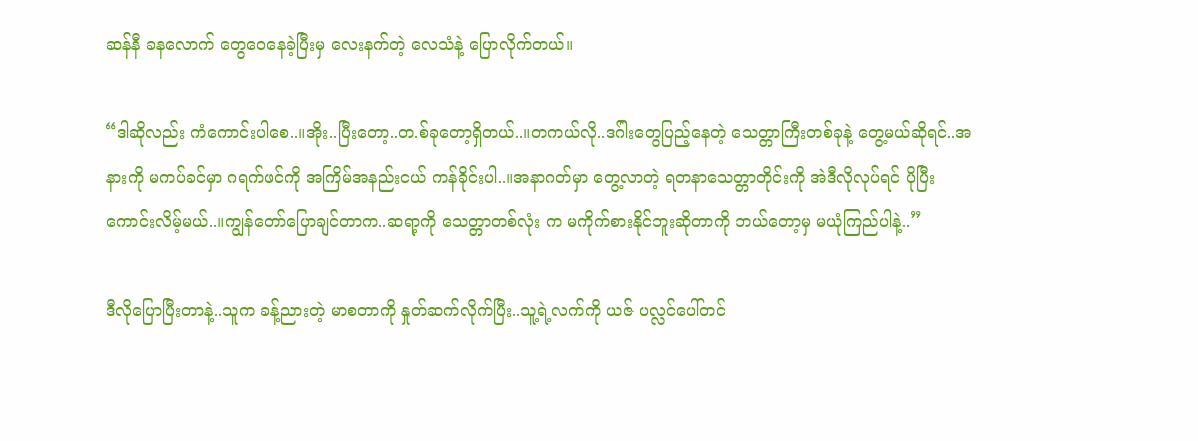ဆန်နီ ခနလောက် တွေဝေနေခဲ့ပြီးမှ လေးနက်တဲ့ လေသံနဲ့ ပြောလိုက်တယ်။

“ဒါဆိုလည်း ကံကောင်းပါစေ..။အိုး..ပြီးတော့..တ.စ်ခုတော့ရှိတယ်..။တကယ်လို..ဒဂ်ါးတွေပြည့်နေတဲ့ သေတ္တာကြီးတစ်ခုနဲ့ တွေ့မယ်ဆိုရင်..အနားကို မကပ်ခင်မှာ ဂရက်ဖင်ကို အကြိမ်အနည်းငယ် ကန်ခိုင်းပါ..။အနာဂတ်မှာ တွေ့လာတဲ့ ရတနာသေတ္တာတိုင်းကို အဲဒီလိုလုပ်ရင် ပိုပြီးကောင်းလိမ့်မယ်..။ကျွန်တော်ပြောချင်တာက..ဆရာ့ကို သေတ္တာတစ်လုံး က မကိုက်စားနိုင်ဘူးဆိုတာကို ဘယ်တော့မှ မယုံကြည်ပါနဲ့..”

ဒီလိုပြောပြီးတာနဲ့..သူက ခန့်ညားတဲ့ မာစတာကို နှုတ်ဆက်လိုက်ပြီး..သူ့ရဲ့လက်ကို ယဇ် ပလ္လင်ပေါ်တင်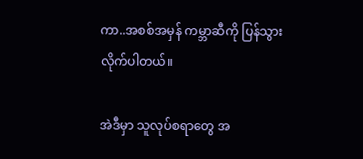ကာ..အစစ်အမှန် ကမ္ဘာဆီကို ပြန်သွားလိုက်ပါတယ်။

အဲဒီမှာ သူလုပ်စရာတွေ အ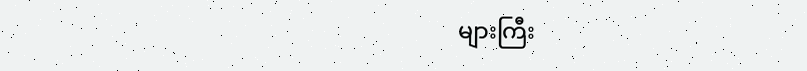များကြီး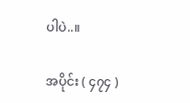ပါပဲ..။

အပိုင်း ( ၄၇၄ )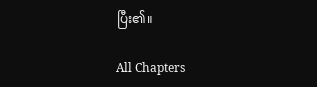ပြီး၏။

All Chapters